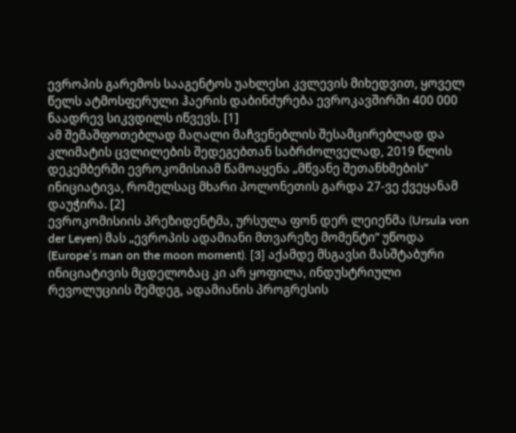ევროპის გარემოს სააგენტოს უახლესი კვლევის მიხედვით, ყოველ წელს ატმოსფერული ჰაერის დაბინძურება ევროკავშირში 400 000 ნაადრევ სიკვდილს იწვევს. [1]
ამ შემაშფოთებლად მაღალი მაჩვენებლის შესამცირებლად და კლიმატის ცვლილების შედეგებთან საბრძოლველად, 2019 წლის დეკემბერში ევროკომისიამ წამოაყენა „მწვანე შეთანხმების“ ინიციატივა, რომელსაც მხარი პოლონეთის გარდა 27-ვე ქვეყანამ დაუჭირა. [2]
ევროკომისიის პრეზიდენტმა, ურსულა ფონ დერ ლეიენმა (Ursula von der Leyen) მას „ევროპის ადამიანი მთვარეზე მომენტი“ უწოდა (Europe’s man on the moon moment). [3] აქამდე მსგავსი მასშტაბური ინიციატივის მცდელობაც კი არ ყოფილა, ინდუსტრიული რევოლუციის შემდეგ, ადამიანის პროგრესის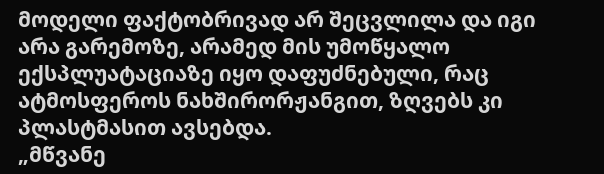მოდელი ფაქტობრივად არ შეცვლილა და იგი არა გარემოზე, არამედ მის უმოწყალო ექსპლუატაციაზე იყო დაფუძნებული, რაც ატმოსფეროს ნახშირორჟანგით, ზღვებს კი პლასტმასით ავსებდა.
„მწვანე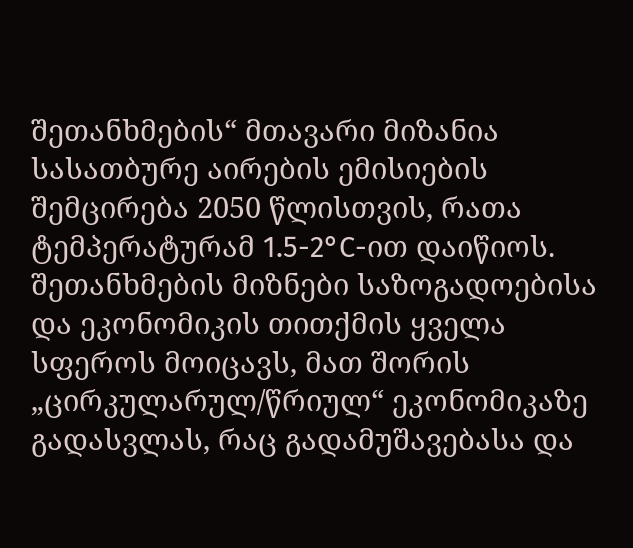შეთანხმების“ მთავარი მიზანია სასათბურე აირების ემისიების შემცირება 2050 წლისთვის, რათა ტემპერატურამ 1.5-2°C-ით დაიწიოს. შეთანხმების მიზნები საზოგადოებისა და ეკონომიკის თითქმის ყველა სფეროს მოიცავს, მათ შორის „ცირკულარულ/წრიულ“ ეკონომიკაზე გადასვლას, რაც გადამუშავებასა და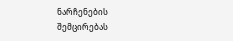ნარჩენების შემცირებას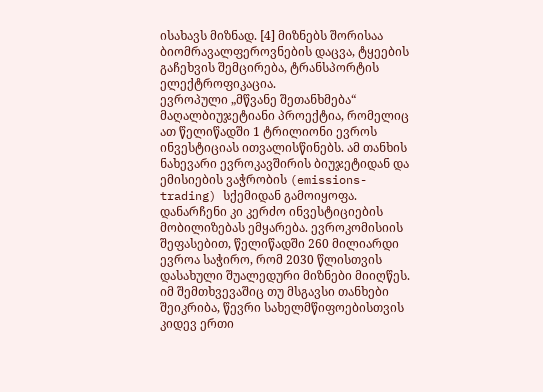ისახავს მიზნად. [4] მიზნებს შორისაა ბიომრავალფეროვნების დაცვა, ტყეების გაჩეხვის შემცირება, ტრანსპორტის ელექტროფიკაცია.
ევროპული „მწვანე შეთანხმება“ მაღალბიუჯეტიანი პროექტია, რომელიც ათ წელიწადში 1 ტრილიონი ევროს ინვესტიციას ითვალისწინებს. ამ თანხის ნახევარი ევროკავშირის ბიუჯეტიდან და ემისიების ვაჭრობის (emissions-trading) სქემიდან გამოიყოფა. დანარჩენი კი კერძო ინვესტიციების მობილიზებას ემყარება. ევროკომისიის შეფასებით, წელიწადში 260 მილიარდი ევროა საჭირო, რომ 2030 წლისთვის დასახული შუალედური მიზნები მიიღწეს. იმ შემთხვევაშიც თუ მსგავსი თანხები შეიკრიბა, წევრი სახელმწიფოებისთვის კიდევ ერთი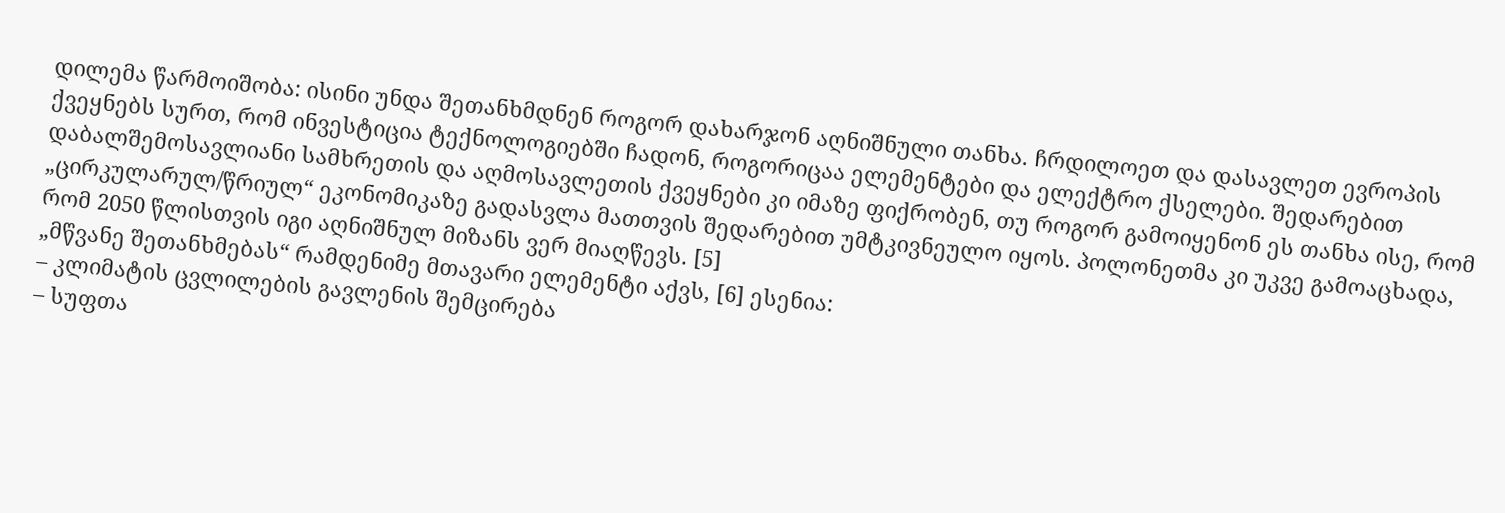დილემა წარმოიშობა: ისინი უნდა შეთანხმდნენ როგორ დახარჯონ აღნიშნული თანხა. ჩრდილოეთ და დასავლეთ ევროპის ქვეყნებს სურთ, რომ ინვესტიცია ტექნოლოგიებში ჩადონ, როგორიცაა ელემენტები და ელექტრო ქსელები. შედარებით დაბალშემოსავლიანი სამხრეთის და აღმოსავლეთის ქვეყნები კი იმაზე ფიქრობენ, თუ როგორ გამოიყენონ ეს თანხა ისე, რომ „ცირკულარულ/წრიულ“ ეკონომიკაზე გადასვლა მათთვის შედარებით უმტკივნეულო იყოს. პოლონეთმა კი უკვე გამოაცხადა, რომ 2050 წლისთვის იგი აღნიშნულ მიზანს ვერ მიაღწევს. [5]
„მწვანე შეთანხმებას“ რამდენიმე მთავარი ელემენტი აქვს, [6] ესენია:
– კლიმატის ცვლილების გავლენის შემცირება
– სუფთა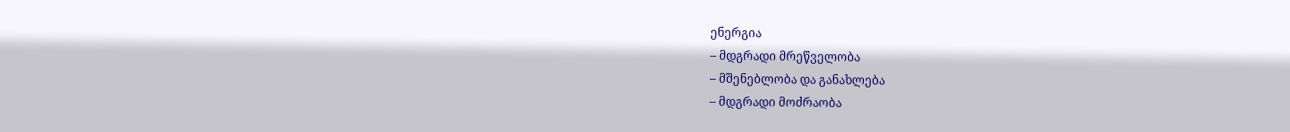ენერგია
– მდგრადი მრეწველობა
– მშენებლობა და განახლება
– მდგრადი მოძრაობა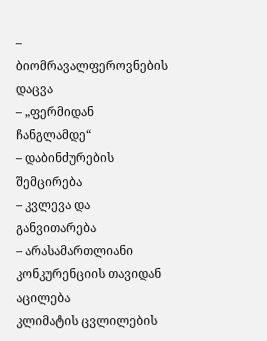– ბიომრავალფეროვნების დაცვა
– „ფერმიდან ჩანგლამდე“
– დაბინძურების შემცირება
– კვლევა და განვითარება
– არასამართლიანი კონკურენციის თავიდან აცილება
კლიმატის ცვლილების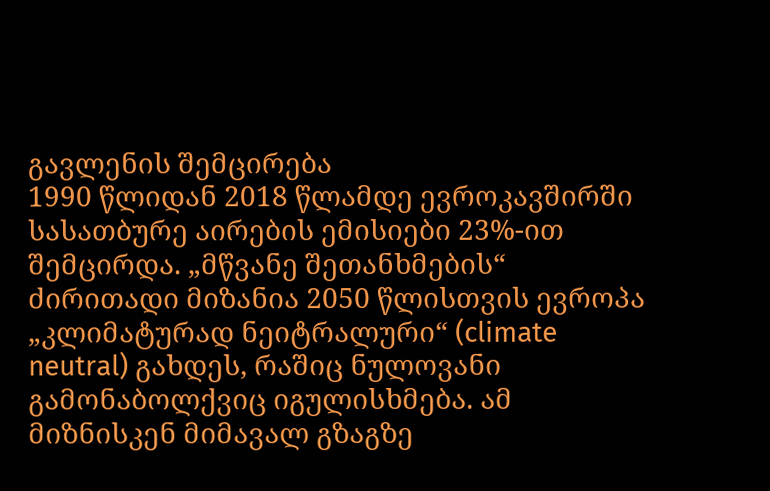გავლენის შემცირება
1990 წლიდან 2018 წლამდე ევროკავშირში სასათბურე აირების ემისიები 23%-ით შემცირდა. „მწვანე შეთანხმების“ ძირითადი მიზანია 2050 წლისთვის ევროპა „კლიმატურად ნეიტრალური“ (climate neutral) გახდეს, რაშიც ნულოვანი გამონაბოლქვიც იგულისხმება. ამ მიზნისკენ მიმავალ გზაგზე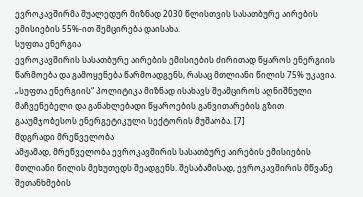ევროკავშირმა შუალედურ მიზნად 2030 წლისთვის სასათბურე აირების ემისიების 55%-ით შემცირება დაისახა.
სუფთა ენერგია
ევროკავშირის სასათბურე აირების ემისიების ძირითად წყაროს ენერგიის წარმოება და გამოყენება წარმოადგენს, რასაც მთლიანი წილის 75% უკავია. „სუფთა ენერგიის“ პოლიტიკა მიზნად ისახავს შეამციროს აღნიშნული მაჩვენებელი და განახლებადი წყაროების განვითარების გზით გააუმჯობესოს ენერგეტიკული სექტორის მუშაობა. [7]
მდგრადი მრეწველობა
ამჟამად, მრეწველობა ევროკავშირის სასათბურე აირების ემისიების მთლიანი წილის მეხუთედს შეადგენს. შესაბამისად, ევროკავშირის მწვანე შეთანხმების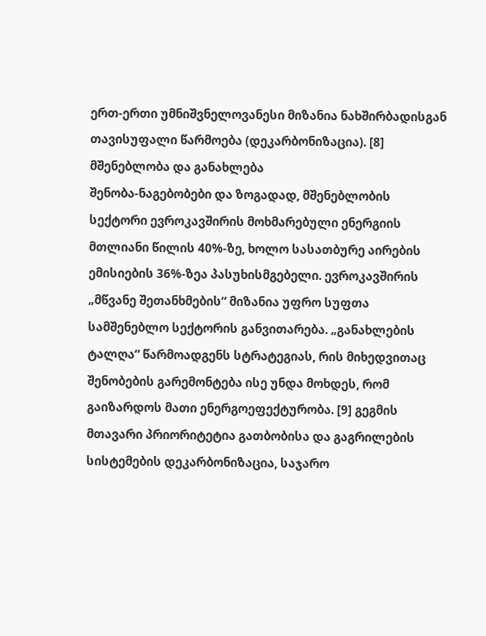ერთ-ერთი უმნიშვნელოვანესი მიზანია ნახშირბადისგან თავისუფალი წარმოება (დეკარბონიზაცია). [8]
მშენებლობა და განახლება
შენობა-ნაგებობები და ზოგადად, მშენებლობის სექტორი ევროკავშირის მოხმარებული ენერგიის მთლიანი წილის 40%-ზე, ხოლო სასათბურე აირების ემისიების 36%-ზეა პასუხისმგებელი. ევროკავშირის „მწვანე შეთანხმების“ მიზანია უფრო სუფთა სამშენებლო სექტორის განვითარება. „განახლების ტალღა“ წარმოადგენს სტრატეგიას, რის მიხედვითაც შენობების გარემონტება ისე უნდა მოხდეს, რომ გაიზარდოს მათი ენერგოეფექტურობა. [9] გეგმის მთავარი პრიორიტეტია გათბობისა და გაგრილების სისტემების დეკარბონიზაცია, საჯარო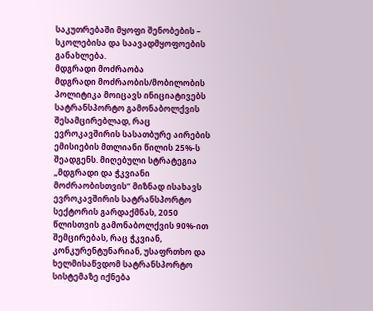საკუთრებაში მყოფი შენობების – სკოლებისა და საავადმყოფოების განახლება.
მდგრადი მოძრაობა
მდგრადი მოძრაობის/მობილობის პოლიტიკა მოიცავს ინიციატივებს სატრანსპორტო გამონაბოლქვის შესამცირებლად, რაც ევროკავშირის სასათბურე აირების ემისიების მთლიანი წილის 25%-ს შეადგენს. მიღებული სტრატეგია „მდგრადი და ჭკვიანი მოძრაობისთვის“ მიზნად ისახავს ევროკავშირის სატრანსპორტო სექტორის გარდაქმნას, 2050 წლისთვის გამონაბოლქვის 90%-ით შემცირებას, რაც ჭკვიან, კონკურენტუნარიან, უსაფრთხო და ხელმისაწვდომ სატრანსპორტო სისტემაზე იქნება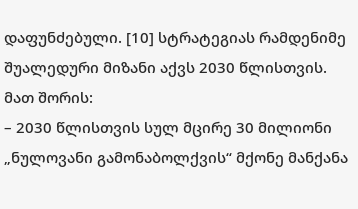დაფუნძებული. [10] სტრატეგიას რამდენიმე შუალედური მიზანი აქვს 2030 წლისთვის. მათ შორის:
– 2030 წლისთვის სულ მცირე 30 მილიონი „ნულოვანი გამონაბოლქვის“ მქონე მანქანა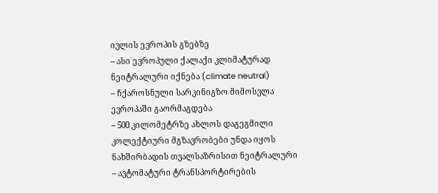ივლის ევროპის გზებზე
– ასი ევროპული ქალაქი კლიმატურად ნეიტრალური იქნება (climate neutral)
– ჩქაროსნული სარკინიგზო მიმოსვლა ევროპაში გაორმაგდება
– 500 კილომეტრზე ახლოს დაგეგმილი კოლექტიური მგზავრობები უნდა იყოს ნახშირბადის თვალსაზრისით ნეიტრალური
– ავტომატური ტრანსპორტირების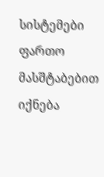სისტემები ფართო მასშტაბებით იქნება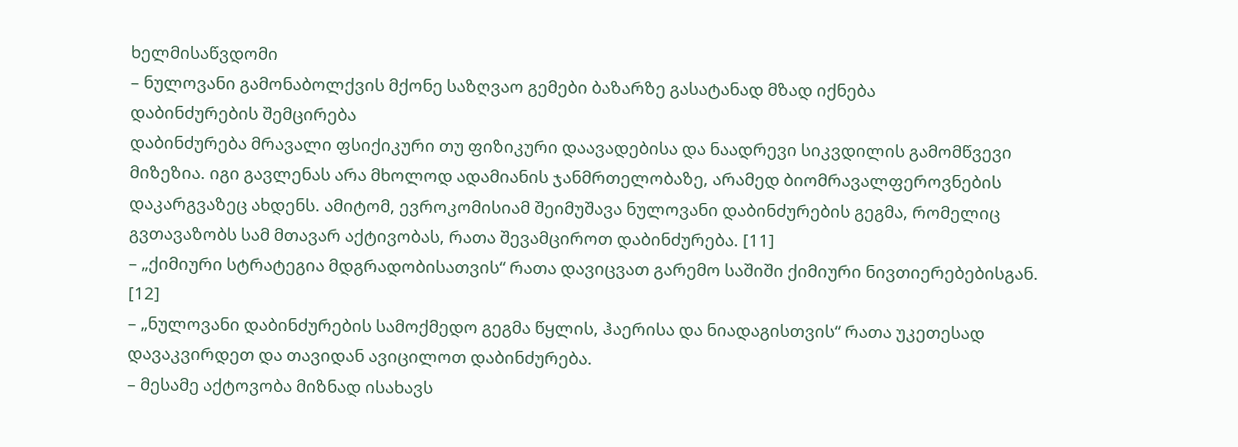ხელმისაწვდომი
– ნულოვანი გამონაბოლქვის მქონე საზღვაო გემები ბაზარზე გასატანად მზად იქნება
დაბინძურების შემცირება
დაბინძურება მრავალი ფსიქიკური თუ ფიზიკური დაავადებისა და ნაადრევი სიკვდილის გამომწვევი მიზეზია. იგი გავლენას არა მხოლოდ ადამიანის ჯანმრთელობაზე, არამედ ბიომრავალფეროვნების დაკარგვაზეც ახდენს. ამიტომ, ევროკომისიამ შეიმუშავა ნულოვანი დაბინძურების გეგმა, რომელიც გვთავაზობს სამ მთავარ აქტივობას, რათა შევამციროთ დაბინძურება. [11]
– „ქიმიური სტრატეგია მდგრადობისათვის“ რათა დავიცვათ გარემო საშიში ქიმიური ნივთიერებებისგან. [12]
– „ნულოვანი დაბინძურების სამოქმედო გეგმა წყლის, ჰაერისა და ნიადაგისთვის“ რათა უკეთესად დავაკვირდეთ და თავიდან ავიცილოთ დაბინძურება.
– მესამე აქტოვობა მიზნად ისახავს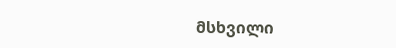მსხვილი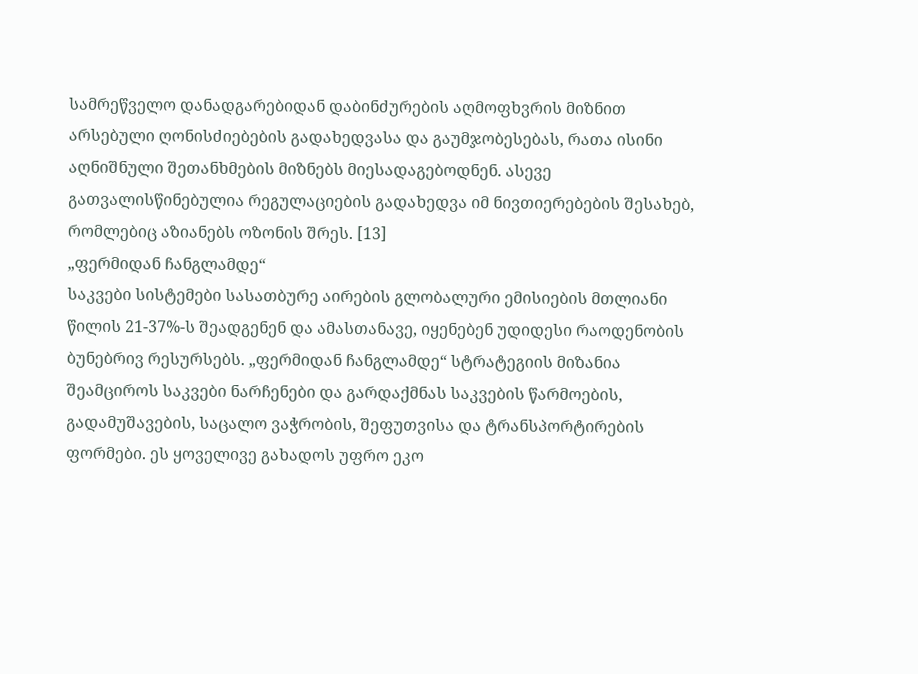სამრეწველო დანადგარებიდან დაბინძურების აღმოფხვრის მიზნით არსებული ღონისძიებების გადახედვასა და გაუმჯობესებას, რათა ისინი აღნიშნული შეთანხმების მიზნებს მიესადაგებოდნენ. ასევე გათვალისწინებულია რეგულაციების გადახედვა იმ ნივთიერებების შესახებ, რომლებიც აზიანებს ოზონის შრეს. [13]
„ფერმიდან ჩანგლამდე“
საკვები სისტემები სასათბურე აირების გლობალური ემისიების მთლიანი წილის 21-37%-ს შეადგენენ და ამასთანავე, იყენებენ უდიდესი რაოდენობის ბუნებრივ რესურსებს. „ფერმიდან ჩანგლამდე“ სტრატეგიის მიზანია შეამციროს საკვები ნარჩენები და გარდაქმნას საკვების წარმოების, გადამუშავების, საცალო ვაჭრობის, შეფუთვისა და ტრანსპორტირების ფორმები. ეს ყოველივე გახადოს უფრო ეკო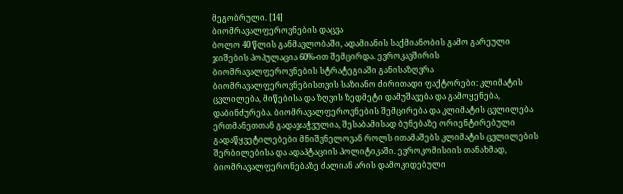მეგობრული. [14]
ბიომრავალფეროვნების დაცვა
ბოლო 40 წლის განმავლობაში, ადამიანის საქმიანობის გამო გარეული ჯიშების პოპულაცია 60%-ით შემცირდა. ევროკავშირის ბიომრავალფეროვნების სტრატეგიაში განისაზღვრა ბიომრავალფეროვნებისთვის საზიანო ძირითადი ფაქტორები: კლიმატის ცვლილება, მიწებისა და ზღვის ზედმეტი დამუშავება და გამოყენება, დაბინძურება. ბიომრავალფეროვნების შემცირება და კლიმატის ცვლილება ერთმანეთთან გადაჯაჭვულია, შესაბამისად ბუნებაზე ორიენტირებული გადაწყვეტილებები მნიშვნელოვან როლს ითამაშებს კლიმატის ცვლილების შერბილებისა და ადაპტაციის პოლიტიკაში. ევროკომისიის თანახმად, ბიომრავალფერონებაზე ძალიან არის დამოკიდებული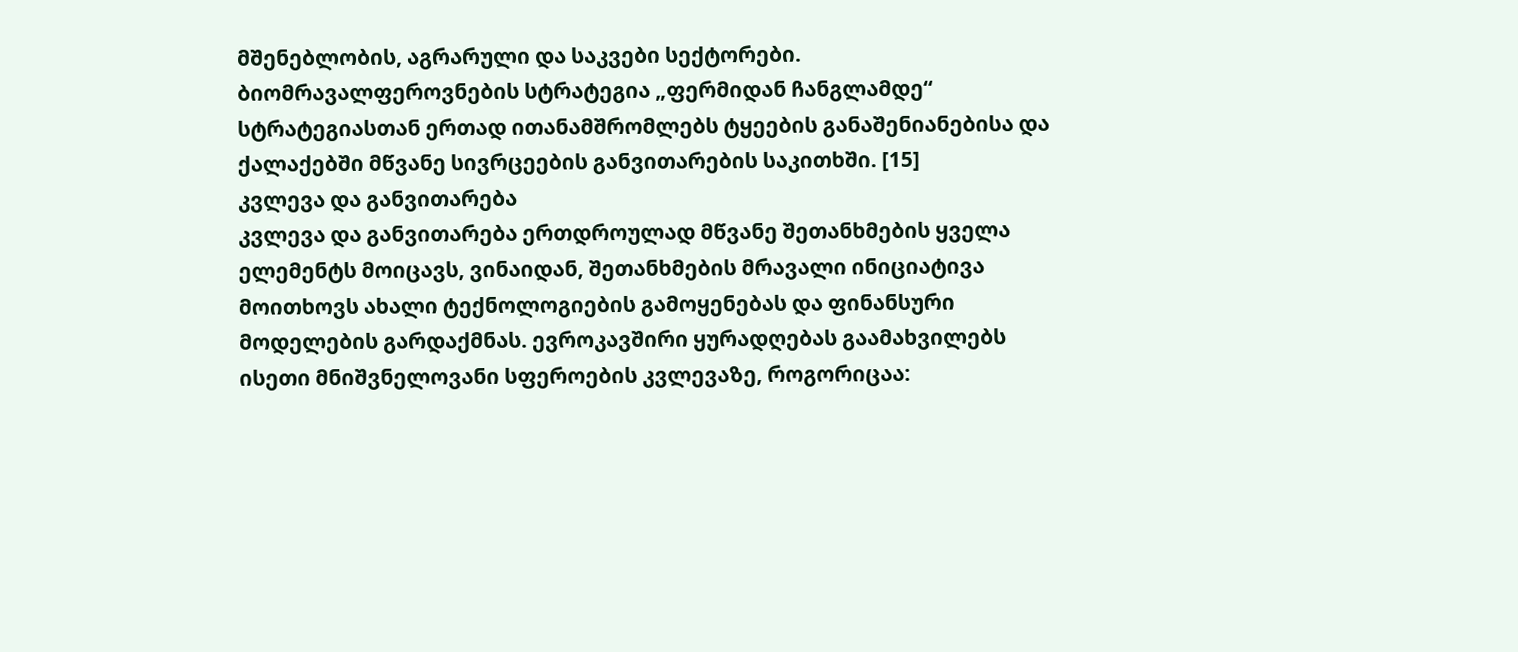მშენებლობის, აგრარული და საკვები სექტორები. ბიომრავალფეროვნების სტრატეგია „ფერმიდან ჩანგლამდე“ სტრატეგიასთან ერთად ითანამშრომლებს ტყეების განაშენიანებისა და ქალაქებში მწვანე სივრცეების განვითარების საკითხში. [15]
კვლევა და განვითარება
კვლევა და განვითარება ერთდროულად მწვანე შეთანხმების ყველა ელემენტს მოიცავს, ვინაიდან, შეთანხმების მრავალი ინიციატივა მოითხოვს ახალი ტექნოლოგიების გამოყენებას და ფინანსური მოდელების გარდაქმნას. ევროკავშირი ყურადღებას გაამახვილებს ისეთი მნიშვნელოვანი სფეროების კვლევაზე, როგორიცაა: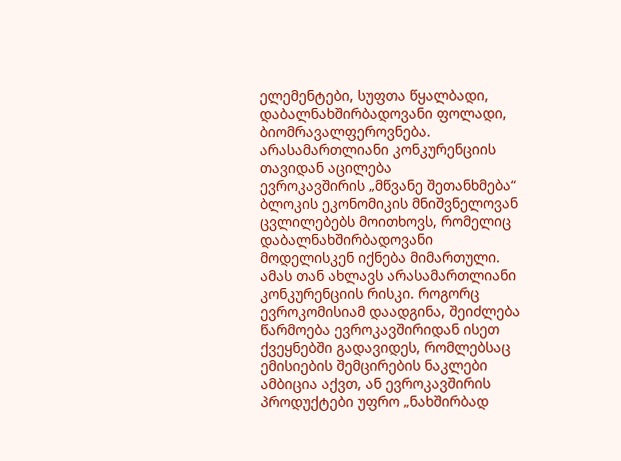ელემენტები, სუფთა წყალბადი, დაბალნახშირბადოვანი ფოლადი, ბიომრავალფეროვნება.
არასამართლიანი კონკურენციის თავიდან აცილება
ევროკავშირის „მწვანე შეთანხმება“ ბლოკის ეკონომიკის მნიშვნელოვან ცვლილებებს მოითხოვს, რომელიც დაბალნახშირბადოვანი მოდელისკენ იქნება მიმართული. ამას თან ახლავს არასამართლიანი კონკურენციის რისკი. როგორც ევროკომისიამ დაადგინა, შეიძლება წარმოება ევროკავშირიდან ისეთ ქვეყნებში გადავიდეს, რომლებსაც ემისიების შემცირების ნაკლები ამბიცია აქვთ, ან ევროკავშირის პროდუქტები უფრო „ნახშირბად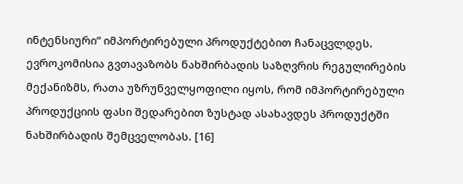ინტენსიური“ იმპორტირებული პროდუქტებით ჩანაცვლდეს. ევროკომისია გვთავაზობს ნახშირბადის საზღვრის რეგულირების მექანიზმს, რათა უზრუნველყოფილი იყოს, რომ იმპორტირებული პროდუქციის ფასი შედარებით ზუსტად ასახავდეს პროდუქტში ნახშირბადის შემცველობას. [16]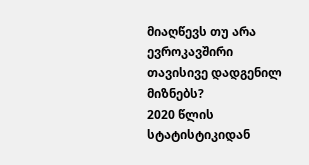მიაღწევს თუ არა ევროკავშირი თავისივე დადგენილ მიზნებს?
2020 წლის სტატისტიკიდან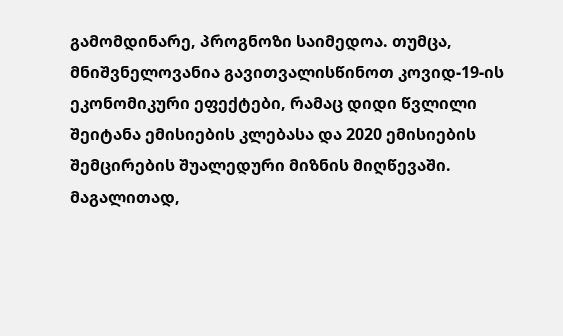გამომდინარე, პროგნოზი საიმედოა. თუმცა, მნიშვნელოვანია გავითვალისწინოთ კოვიდ-19-ის ეკონომიკური ეფექტები, რამაც დიდი წვლილი შეიტანა ემისიების კლებასა და 2020 ემისიების შემცირების შუალედური მიზნის მიღწევაში. მაგალითად,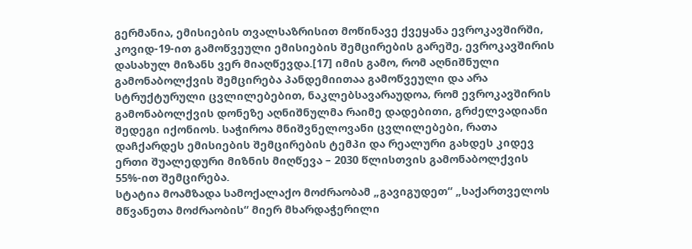გერმანია, ემისიების თვალსაზრისით მოწინავე ქვეყანა ევროკავშირში, კოვიდ-19-ით გამოწვეული ემისიების შემცირების გარეშე, ევროკავშირის დასახულ მიზანს ვერ მიაღწევდა.[17] იმის გამო, რომ აღნიშნული გამონაბოლქვის შემცირება პანდემიითაა გამოწვეული და არა სტრუქტურული ცვლილებებით, ნაკლებსავარაუდოა, რომ ევროკავშირის გამონაბოლქვის დონეზე აღნიშნულმა რაიმე დადებითი, გრძელვადიანი შედეგი იქონიოს. საჭიროა მნიშვნელოვანი ცვლილებები, რათა დაჩქარდეს ემისიების შემცირების ტემპი და რეალური გახდეს კიდევ ერთი შუალედური მიზნის მიღწევა – 2030 წლისთვის გამონაბოლქვის 55%-ით შემცირება.
სტატია მოამზადა სამოქალაქო მოძრაობამ „გავიგუდეთ“ „საქართველოს მწვანეთა მოძრაობის“ მიერ მხარდაჭერილი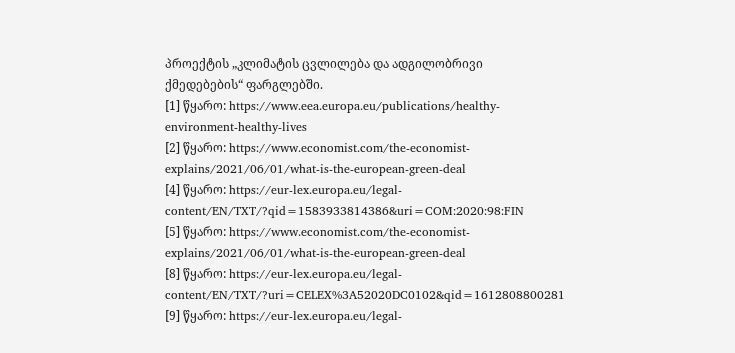პროექტის „კლიმატის ცვლილება და ადგილობრივი ქმედებების“ ფარგლებში.
[1] წყარო: https://www.eea.europa.eu/publications/healthy-environment-healthy-lives
[2] წყარო: https://www.economist.com/the-economist-explains/2021/06/01/what-is-the-european-green-deal
[4] წყარო: https://eur-lex.europa.eu/legal-content/EN/TXT/?qid=1583933814386&uri=COM:2020:98:FIN
[5] წყარო: https://www.economist.com/the-economist-explains/2021/06/01/what-is-the-european-green-deal
[8] წყარო: https://eur-lex.europa.eu/legal-content/EN/TXT/?uri=CELEX%3A52020DC0102&qid=1612808800281
[9] წყარო: https://eur-lex.europa.eu/legal-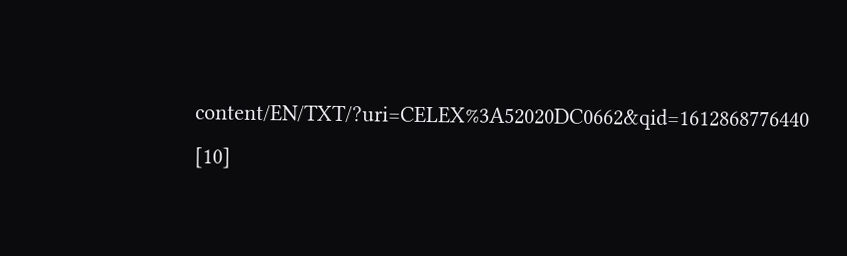content/EN/TXT/?uri=CELEX%3A52020DC0662&qid=1612868776440
[10]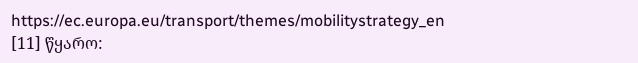https://ec.europa.eu/transport/themes/mobilitystrategy_en
[11] წყარო: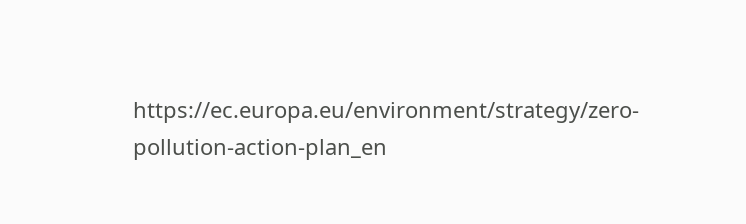https://ec.europa.eu/environment/strategy/zero-pollution-action-plan_en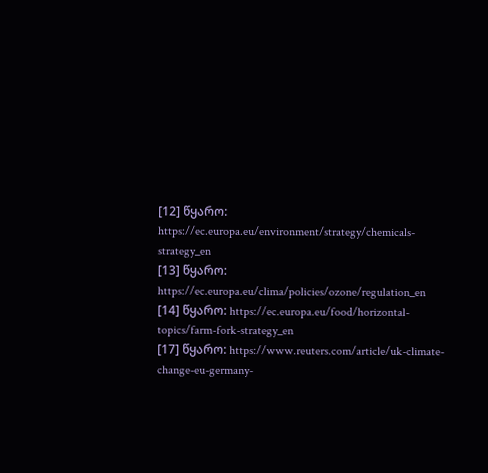[12] წყარო: https://ec.europa.eu/environment/strategy/chemicals-strategy_en
[13] წყარო: https://ec.europa.eu/clima/policies/ozone/regulation_en
[14] წყარო: https://ec.europa.eu/food/horizontal-topics/farm-fork-strategy_en
[17] წყარო: https://www.reuters.com/article/uk-climate-change-eu-germany-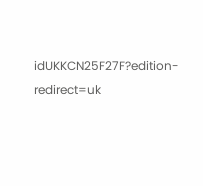idUKKCN25F27F?edition-redirect=uk